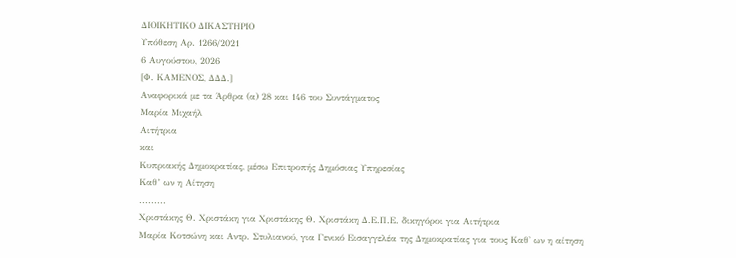ΔΙΟΙΚΗΤΙΚΟ ΔΙΚΑΣΤΗΡΙΟ
Υπόθεση Αρ. 1266/2021
6 Αυγούστου, 2026
[Φ. ΚΑΜΕΝΟΣ, ΔΔΔ.]
Αναφορικά με τα Άρθρα (α) 28 και 146 του Συντάγματος
Μαρία Μιχαήλ
Αιτήτρια
και
Κυπριακής Δημοκρατίας, μέσω Επιτροπής Δημόσιας Υπηρεσίας
Καθ’ ων η Αίτηση
.........
Χριστάκης Θ. Χριστάκη για Χριστάκης Θ. Χριστάκη Δ.Ε.Π.Ε. δικηγόροι για Αιτήτρια
Μαρία Κοτσώνη και Αντρ. Στυλιανού, για Γενικό Εισαγγελέα της Δημοκρατίας για τους Καθ' ων η αίτηση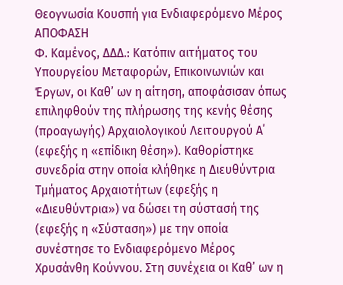Θεογνωσία Κουσπή για Ενδιαφερόμενο Μέρος
ΑΠΟΦΑΣΗ
Φ. Καμένος, ΔΔΔ.: Κατόπιν αιτήματος του Υπουργείου Μεταφορών, Επικοινωνιών και Έργων, οι Καθ’ ων η αίτηση, αποφάσισαν όπως επιληφθούν της πλήρωσης της κενής θέσης (προαγωγής) Αρχαιολογικού Λειτουργού Α΄ (εφεξής η «επίδικη θέση»). Καθορίστηκε συνεδρία στην οποία κλήθηκε η Διευθύντρια Τμήματος Αρχαιοτήτων (εφεξής η «Διευθύντρια») να δώσει τη σύστασή της (εφεξής η «Σύσταση») με την οποία συνέστησε το Ενδιαφερόμενο Μέρος Χρυσάνθη Κούννου. Στη συνέχεια οι Καθ’ ων η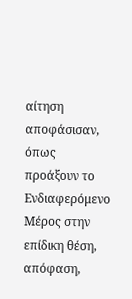αίτηση αποφάσισαν, όπως προάξουν το Ενδιαφερόμενο Μέρος στην επίδικη θέση, απόφαση,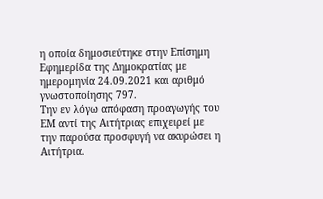η οποία δημοσιεύτηκε στην Επίσημη Εφημερίδα της Δημοκρατίας με ημερομηνία 24.09.2021 και αριθμό γνωστοποίησης 797.
Την εν λόγω απόφαση προαγωγής του ΕΜ αντί της Αιτήτριας επιχειρεί με την παρούσα προσφυγή να ακυρώσει η Αιτήτρια.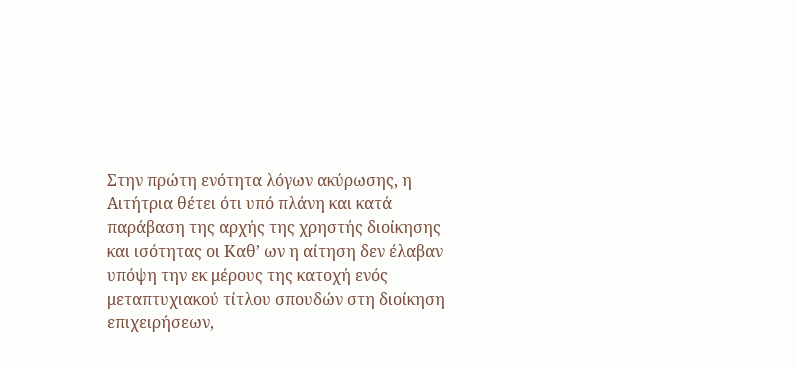Στην πρώτη ενότητα λόγων ακύρωσης, η Αιτήτρια θέτει ότι υπό πλάνη και κατά παράβαση της αρχής της χρηστής διοίκησης και ισότητας οι Καθ’ ων η αίτηση δεν έλαβαν υπόψη την εκ μέρους της κατοχή ενός μεταπτυχιακού τίτλου σπουδών στη διοίκηση επιχειρήσεων,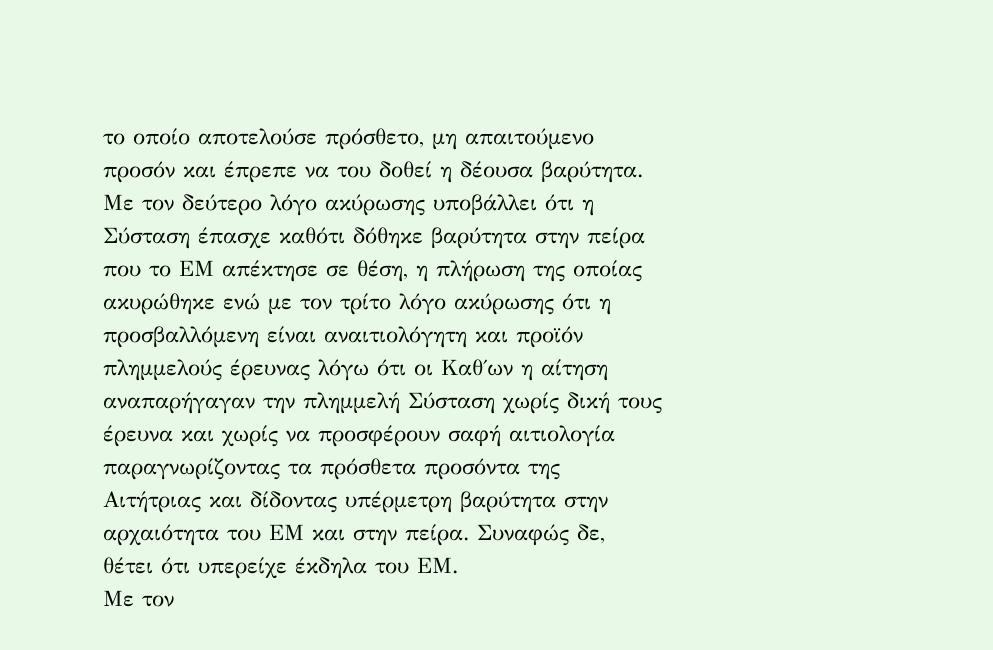το οποίο αποτελούσε πρόσθετο, μη απαιτούμενο προσόν και έπρεπε να του δοθεί η δέουσα βαρύτητα.
Με τον δεύτερο λόγο ακύρωσης υποβάλλει ότι η Σύσταση έπασχε καθότι δόθηκε βαρύτητα στην πείρα που το ΕΜ απέκτησε σε θέση, η πλήρωση της οποίας ακυρώθηκε ενώ με τον τρίτο λόγο ακύρωσης ότι η προσβαλλόμενη είναι αναιτιολόγητη και προϊόν πλημμελούς έρευνας λόγω ότι οι Καθ΄ων η αίτηση αναπαρήγαγαν την πλημμελή Σύσταση χωρίς δική τους έρευνα και χωρίς να προσφέρουν σαφή αιτιολογία παραγνωρίζοντας τα πρόσθετα προσόντα της Αιτήτριας και δίδοντας υπέρμετρη βαρύτητα στην αρχαιότητα του ΕΜ και στην πείρα. Συναφώς δε, θέτει ότι υπερείχε έκδηλα του ΕΜ.
Με τον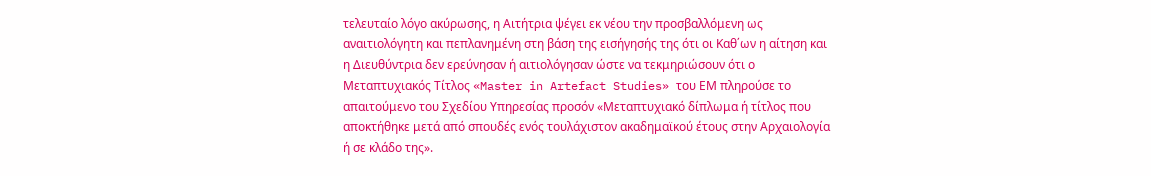τελευταίο λόγο ακύρωσης, η Αιτήτρια ψέγει εκ νέου την προσβαλλόμενη ως αναιτιολόγητη και πεπλανημένη στη βάση της εισήγησής της ότι οι Καθ΄ων η αίτηση και η Διευθύντρια δεν ερεύνησαν ή αιτιολόγησαν ώστε να τεκμηριώσουν ότι ο Μεταπτυχιακός Τίτλος «Master in Artefact Studies» του ΕΜ πληρούσε το απαιτούμενο του Σχεδίου Υπηρεσίας προσόν «Μεταπτυχιακό δίπλωμα ή τίτλος που αποκτήθηκε μετά από σπουδές ενός τουλάχιστον ακαδημαϊκού έτους στην Αρχαιολογία ή σε κλάδο της».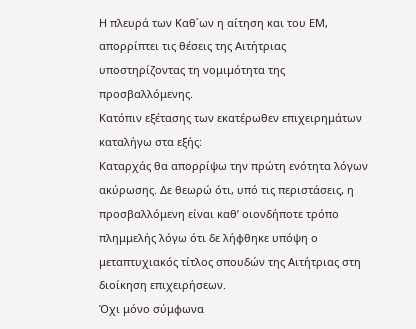Η πλευρά των Καθ΄ων η αίτηση και του ΕΜ, απορρίπτει τις θέσεις της Αιτήτριας υποστηρίζοντας τη νομιμότητα της προσβαλλόμενης.
Κατόπιν εξέτασης των εκατέρωθεν επιχειρημάτων καταλήγω στα εξής:
Καταρχάς θα απορρίψω την πρώτη ενότητα λόγων ακύρωσης. Δε θεωρώ ότι, υπό τις περιστάσεις, η προσβαλλόμενη είναι καθ’ οιονδήποτε τρόπο πλημμελής λόγω ότι δε λήφθηκε υπόψη ο μεταπτυχιακός τίτλος σπουδών της Αιτήτριας στη διοίκηση επιχειρήσεων.
Όχι μόνο σύμφωνα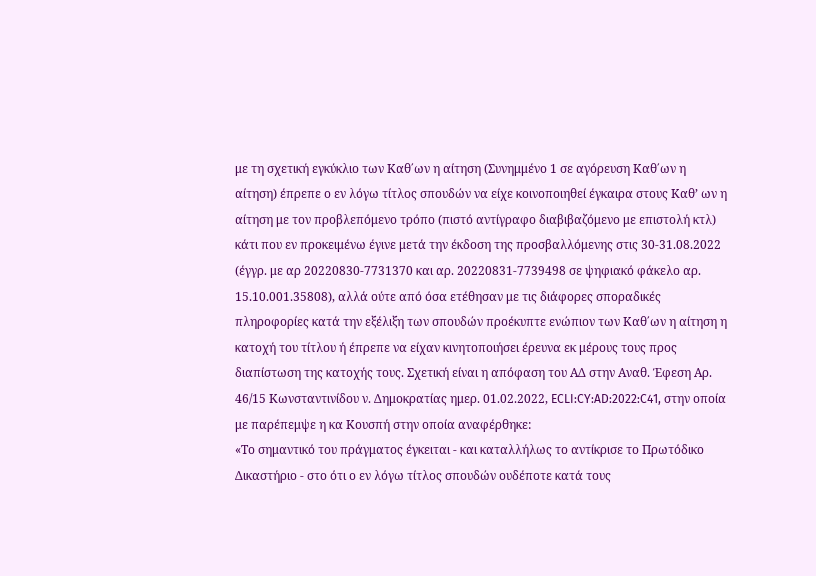με τη σχετική εγκύκλιο των Καθ΄ων η αίτηση (Συνημμένο 1 σε αγόρευση Καθ΄ων η αίτηση) έπρεπε ο εν λόγω τίτλος σπουδών να είχε κοινοποιηθεί έγκαιρα στους Καθ’ ων η αίτηση με τον προβλεπόμενο τρόπο (πιστό αντίγραφο διαβιβαζόμενο με επιστολή κτλ) κάτι που εν προκειμένω έγινε μετά την έκδοση της προσβαλλόμενης στις 30-31.08.2022 (έγγρ. με αρ 20220830-7731370 και αρ. 20220831-7739498 σε ψηφιακό φάκελο αρ. 15.10.001.35808), αλλά ούτε από όσα ετέθησαν με τις διάφορες σποραδικές πληροφορίες κατά την εξέλιξη των σπουδών προέκυπτε ενώπιον των Καθ΄ων η αίτηση η κατοχή του τίτλου ή έπρεπε να είχαν κινητοποιήσει έρευνα εκ μέρους τους προς διαπίστωση της κατοχής τους. Σχετική είναι η απόφαση του ΑΔ στην Αναθ. Έφεση Αρ. 46/15 Κωνσταντινίδου ν. Δημοκρατίας ημερ. 01.02.2022, ECLI:CY:AD:2022:C41, στην οποία με παρέπεμψε η κα Κουσπή στην οποία αναφέρθηκε:
«Το σημαντικό του πράγματος έγκειται - και καταλλήλως το αντίκρισε το Πρωτόδικο Δικαστήριο - στο ότι ο εν λόγω τίτλος σπουδών ουδέποτε κατά τους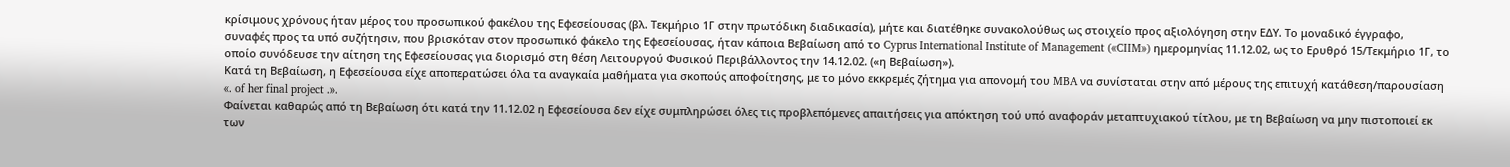κρίσιμους χρόνους ήταν μέρος του προσωπικού φακέλου της Εφεσείουσας (βλ. Τεκμήριο 1Γ στην πρωτόδικη διαδικασία), μήτε και διατέθηκε συνακολούθως ως στοιχείο προς αξιολόγηση στην ΕΔΥ. Το μοναδικό έγγραφο, συναφές προς τα υπό συζήτησιν, που βρισκόταν στον προσωπικό φάκελο της Εφεσείουσας, ήταν κάποια Βεβαίωση από το Cyprus International Institute of Management («CIIM») ημερομηνίας 11.12.02, ως το Ερυθρό 15/Τεκμήριο 1Γ, το οποίο συνόδευσε την αίτηση της Εφεσείουσας για διορισμό στη θέση Λειτουργού Φυσικού Περιβάλλοντος την 14.12.02. («η Βεβαίωση»).
Κατά τη Βεβαίωση, η Εφεσείουσα είχε αποπερατώσει όλα τα αναγκαία μαθήματα για σκοπούς αποφοίτησης, με το μόνο εκκρεμές ζήτημα για απονομή του MBA να συνίσταται στην από μέρους της επιτυχή κατάθεση/παρουσίαση «. of her final project .».
Φαίνεται καθαρώς από τη Βεβαίωση ότι κατά την 11.12.02 η Εφεσείουσα δεν είχε συμπληρώσει όλες τις προβλεπόμενες απαιτήσεις για απόκτηση τού υπό αναφοράν μεταπτυχιακού τίτλου, με τη Βεβαίωση να μην πιστοποιεί εκ των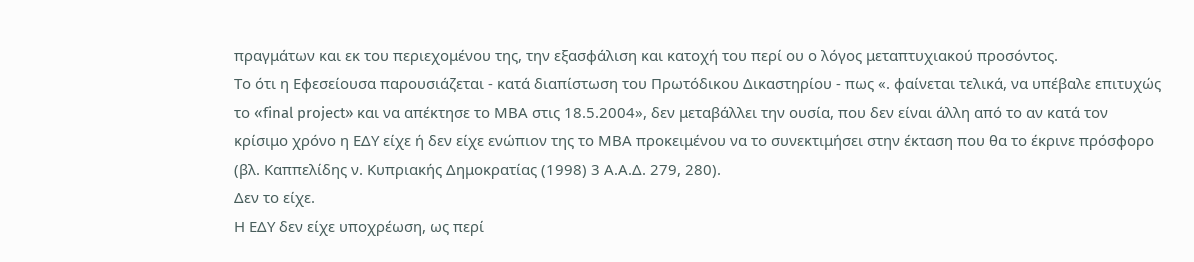πραγμάτων και εκ του περιεχομένου της, την εξασφάλιση και κατοχή του περί ου ο λόγος μεταπτυχιακού προσόντος.
Το ότι η Εφεσείουσα παρουσιάζεται - κατά διαπίστωση του Πρωτόδικου Δικαστηρίου - πως «. φαίνεται τελικά, να υπέβαλε επιτυχώς το «final project» και να απέκτησε το ΜΒΑ στις 18.5.2004», δεν μεταβάλλει την ουσία, που δεν είναι άλλη από το αν κατά τον κρίσιμο χρόνο η ΕΔΥ είχε ή δεν είχε ενώπιον της το ΜΒΑ προκειμένου να το συνεκτιμήσει στην έκταση που θα το έκρινε πρόσφορο (βλ. Καππελίδης ν. Κυπριακής Δημοκρατίας (1998) 3 Α.Α.Δ. 279, 280).
Δεν το είχε.
Η ΕΔΥ δεν είχε υποχρέωση, ως περί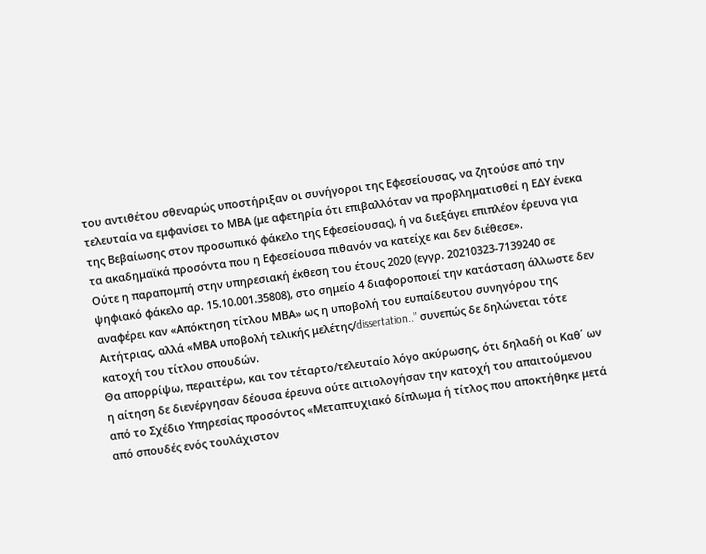του αντιθέτου σθεναρώς υποστήριξαν οι συνήγοροι της Εφεσείουσας, να ζητούσε από την τελευταία να εμφανίσει το ΜΒΑ (με αφετηρία ότι επιβαλλόταν να προβληματισθεί η ΕΔΥ ένεκα της Βεβαίωσης στον προσωπικό φάκελο της Εφεσείουσας), ή να διεξάγει επιπλέον έρευνα για τα ακαδημαϊκά προσόντα που η Εφεσείουσα πιθανόν να κατείχε και δεν διέθεσε».
Ούτε η παραπομπή στην υπηρεσιακή έκθεση του έτους 2020 (εγγρ. 20210323-7139240 σε ψηφιακό φάκελο αρ. 15.10.001.35808), στο σημείο 4 διαφοροποιεί την κατάσταση άλλωστε δεν αναφέρει καν «Απόκτηση τίτλου ΜΒΑ» ως η υποβολή του ευπαίδευτου συνηγόρου της Αιτήτριας, αλλά «ΜΒΑ υποβολή τελικής μελέτης/dissertation..” συνεπώς δε δηλώνεται τότε κατοχή του τίτλου σπουδών.
Θα απορρίψω, περαιτέρω, και τον τέταρτο/τελευταίο λόγο ακύρωσης, ότι δηλαδή οι Καθ΄ ων η αίτηση δε διενέργησαν δέουσα έρευνα ούτε αιτιολογήσαν την κατοχή του απαιτούμενου από το Σχέδιο Υπηρεσίας προσόντος «Μεταπτυχιακό δίπλωμα ή τίτλος που αποκτήθηκε μετά από σπουδές ενός τουλάχιστον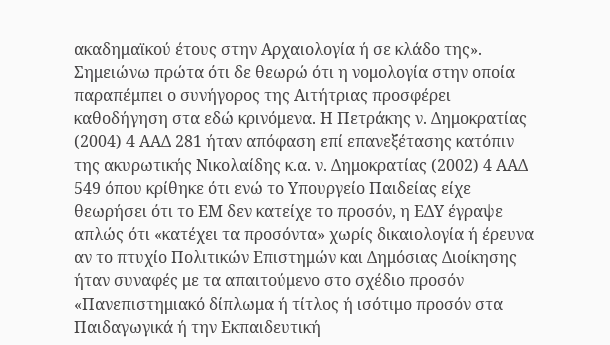ακαδημαϊκού έτους στην Αρχαιολογία ή σε κλάδο της».
Σημειώνω πρώτα ότι δε θεωρώ ότι η νομολογία στην οποία παραπέμπει ο συνήγορος της Αιτήτριας προσφέρει καθοδήγηση στα εδώ κρινόμενα. Η Πετράκης ν. Δημοκρατίας (2004) 4 ΑΑΔ 281 ήταν απόφαση επί επανεξέτασης κατόπιν της ακυρωτικής Νικολαίδης κ.α. ν. Δημοκρατίας (2002) 4 ΑΑΔ 549 όπου κρίθηκε ότι ενώ το Υπουργείο Παιδείας είχε θεωρήσει ότι το ΕΜ δεν κατείχε το προσόν, η ΕΔΥ έγραψε απλώς ότι «κατέχει τα προσόντα» χωρίς δικαιολογία ή έρευνα αν το πτυχίο Πολιτικών Επιστημών και Δημόσιας Διοίκησης ήταν συναφές με τα απαιτούμενο στο σχέδιο προσόν «Πανεπιστημιακό δίπλωμα ή τίτλος ή ισότιμο προσόν στα Παιδαγωγικά ή την Εκπαιδευτική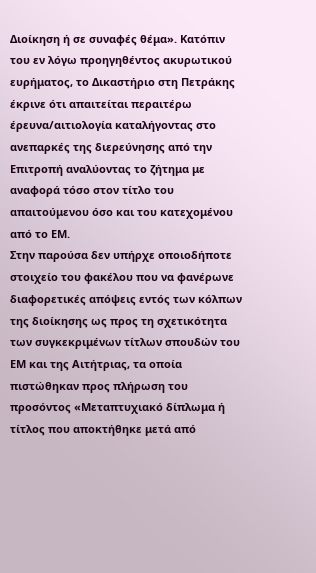Διοίκηση ή σε συναφές θέμα». Κατόπιν του εν λόγω προηγηθέντος ακυρωτικού ευρήματος, το Δικαστήριο στη Πετράκης έκρινε ότι απαιτείται περαιτέρω έρευνα/αιτιολογία καταλήγοντας στο ανεπαρκές της διερεύνησης από την Επιτροπή αναλύοντας το ζήτημα με αναφορά τόσο στον τίτλο του απαιτούμενου όσο και του κατεχομένου από το ΕΜ.
Στην παρούσα δεν υπήρχε οποιοδήποτε στοιχείο του φακέλου που να φανέρωνε διαφορετικές απόψεις εντός των κόλπων της διοίκησης ως προς τη σχετικότητα των συγκεκριμένων τίτλων σπουδών του ΕΜ και της Αιτήτριας, τα οποία πιστώθηκαν προς πλήρωση του προσόντος «Μεταπτυχιακό δίπλωμα ή τίτλος που αποκτήθηκε μετά από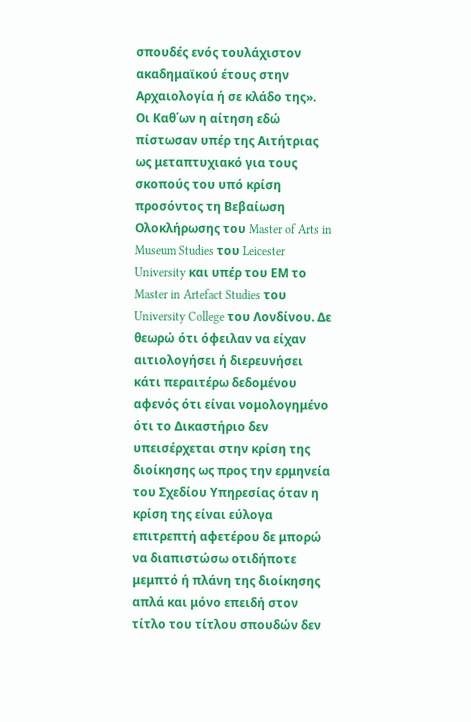σπουδές ενός τουλάχιστον ακαδημαϊκού έτους στην Αρχαιολογία ή σε κλάδο της».
Οι Καθ΄ων η αίτηση εδώ πίστωσαν υπέρ της Αιτήτριας ως μεταπτυχιακό για τους σκοπούς του υπό κρίση προσόντος τη Βεβαίωση Ολοκλήρωσης του Master of Arts in Museum Studies του Leicester University και υπέρ του ΕΜ το Master in Artefact Studies του University College του Λονδίνου. Δε θεωρώ ότι όφειλαν να είχαν αιτιολογήσει ή διερευνήσει κάτι περαιτέρω δεδομένου αφενός ότι είναι νομολογημένο ότι το Δικαστήριο δεν υπεισέρχεται στην κρίση της διοίκησης ως προς την ερμηνεία του Σχεδίου Υπηρεσίας όταν η κρίση της είναι εύλογα επιτρεπτή αφετέρου δε μπορώ να διαπιστώσω οτιδήποτε μεμπτό ή πλάνη της διοίκησης απλά και μόνο επειδή στον τίτλο του τίτλου σπουδών δεν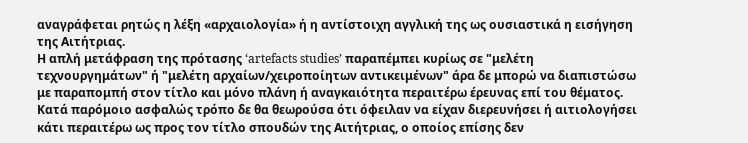αναγράφεται ρητώς η λέξη «αρχαιολογία» ή η αντίστοιχη αγγλική της ως ουσιαστικά η εισήγηση της Αιτήτριας.
Η απλή μετάφραση της πρότασης ‘artefacts studies’ παραπέμπει κυρίως σε "μελέτη τεχνουργημάτων" ή "μελέτη αρχαίων/χειροποίητων αντικειμένων" άρα δε μπορώ να διαπιστώσω με παραπομπή στον τίτλο και μόνο πλάνη ή αναγκαιότητα περαιτέρω έρευνας επί του θέματος. Κατά παρόμοιο ασφαλώς τρόπο δε θα θεωρούσα ότι όφειλαν να είχαν διερευνήσει ή αιτιολογήσει κάτι περαιτέρω ως προς τον τίτλο σπουδών της Αιτήτριας, ο οποίος επίσης δεν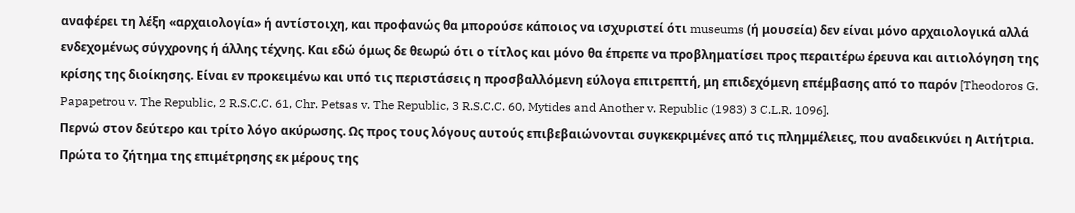αναφέρει τη λέξη «αρχαιολογία» ή αντίστοιχη, και προφανώς θα μπορούσε κάποιος να ισχυριστεί ότι museums (ή μουσεία) δεν είναι μόνο αρχαιολογικά αλλά ενδεχομένως σύγχρονης ή άλλης τέχνης. Και εδώ όμως δε θεωρώ ότι ο τίτλος και μόνο θα έπρεπε να προβληματίσει προς περαιτέρω έρευνα και αιτιολόγηση της κρίσης της διοίκησης. Είναι εν προκειμένω και υπό τις περιστάσεις η προσβαλλόμενη εύλογα επιτρεπτή, μη επιδεχόμενη επέμβασης από το παρόν [Theodoros G. Papapetrou v. The Republic, 2 R.S.C.C. 61, Chr. Petsas v. The Republic, 3 R.S.C.C. 60, Mytides and Another v. Republic (1983) 3 C.L.R. 1096].
Περνώ στον δεύτερο και τρίτο λόγο ακύρωσης. Ως προς τους λόγους αυτούς επιβεβαιώνονται συγκεκριμένες από τις πλημμέλειες, που αναδεικνύει η Αιτήτρια. Πρώτα το ζήτημα της επιμέτρησης εκ μέρους της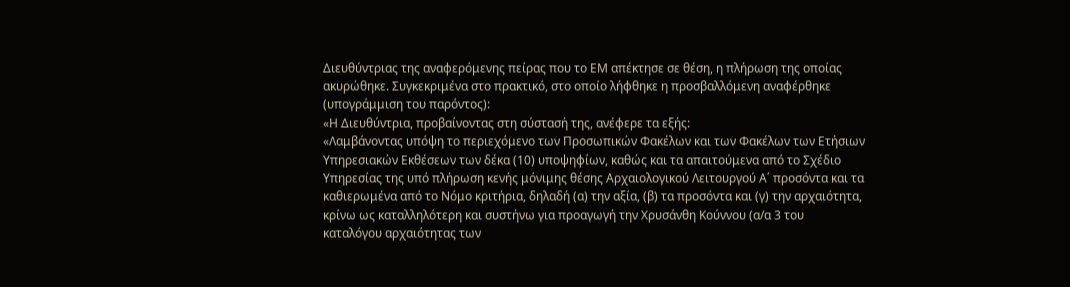Διευθύντριας της αναφερόμενης πείρας που το ΕΜ απέκτησε σε θέση, η πλήρωση της οποίας ακυρώθηκε. Συγκεκριμένα στο πρακτικό, στο οποίο λήφθηκε η προσβαλλόμενη αναφέρθηκε (υπογράμμιση του παρόντος):
«Η Διευθύντρια, προβαίνοντας στη σύστασή της, ανέφερε τα εξής:
«Λαμβάνοντας υπόψη το περιεχόμενο των Προσωπικών Φακέλων και των Φακέλων των Ετήσιων Υπηρεσιακών Εκθέσεων των δέκα (10) υποψηφίων, καθώς και τα απαιτούμενα από το Σχέδιο Υπηρεσίας της υπό πλήρωση κενής μόνιμης θέσης Αρχαιολογικού Λειτουργού Α΄ προσόντα και τα καθιερωμένα από το Νόμο κριτήρια, δηλαδή (α) την αξία, (β) τα προσόντα και (γ) την αρχαιότητα, κρίνω ως καταλληλότερη και συστήνω για προαγωγή την Χρυσάνθη Κούννου (α/α 3 του καταλόγου αρχαιότητας των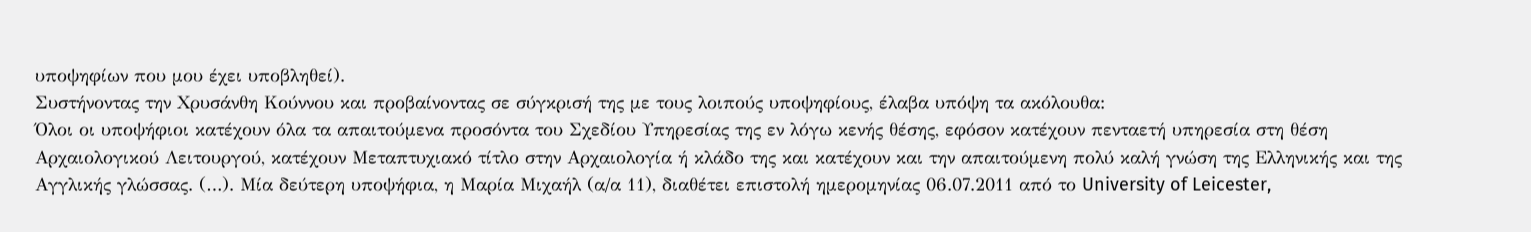υποψηφίων που μου έχει υποβληθεί).
Συστήνοντας την Χρυσάνθη Κούννου και προβαίνοντας σε σύγκρισή της με τους λοιπούς υποψηφίους, έλαβα υπόψη τα ακόλουθα:
Όλοι οι υποψήφιοι κατέχουν όλα τα απαιτούμενα προσόντα του Σχεδίου Υπηρεσίας της εν λόγω κενής θέσης, εφόσον κατέχουν πενταετή υπηρεσία στη θέση Αρχαιολογικού Λειτουργού, κατέχουν Μεταπτυχιακό τίτλο στην Αρχαιολογία ή κλάδο της και κατέχουν και την απαιτούμενη πολύ καλή γνώση της Ελληνικής και της Αγγλικής γλώσσας. (…). Mία δεύτερη υποψήφια, η Μαρία Μιχαήλ (α/α 11), διαθέτει επιστολή ημερομηνίας 06.07.2011 από το University of Leicester,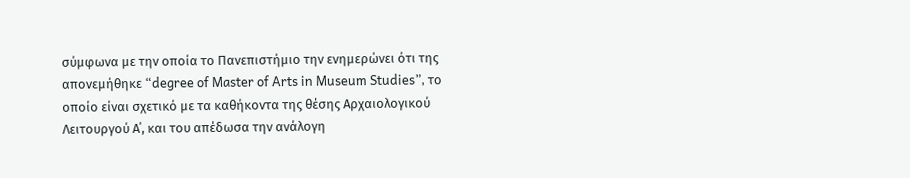σύμφωνα με την οποία το Πανεπιστήμιο την ενημερώνει ότι της απονεμήθηκε “degree of Master of Arts in Museum Studies”, το οποίο είναι σχετικό με τα καθήκοντα της θέσης Αρχαιολογικού Λειτουργού Α΄, και του απέδωσα την ανάλογη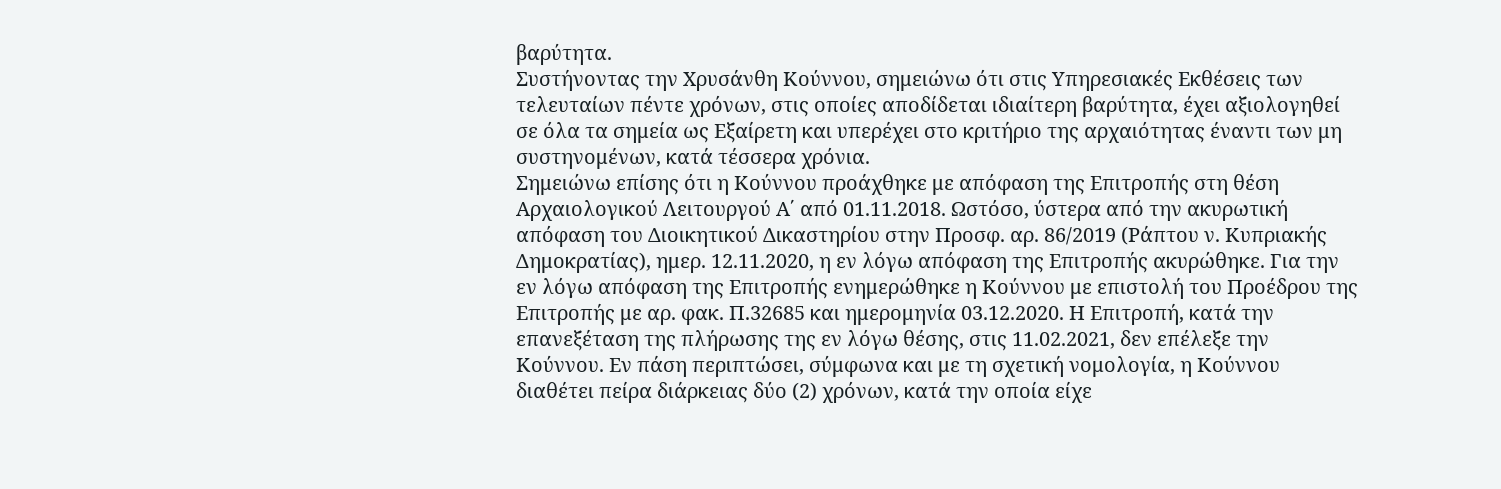βαρύτητα.
Συστήνοντας την Χρυσάνθη Κούννου, σημειώνω ότι στις Υπηρεσιακές Εκθέσεις των τελευταίων πέντε χρόνων, στις οποίες αποδίδεται ιδιαίτερη βαρύτητα, έχει αξιολογηθεί σε όλα τα σημεία ως Εξαίρετη και υπερέχει στο κριτήριο της αρχαιότητας έναντι των μη συστηνομένων, κατά τέσσερα χρόνια.
Σημειώνω επίσης ότι η Κούννου προάχθηκε με απόφαση της Επιτροπής στη θέση Αρχαιολογικού Λειτουργού Α΄ από 01.11.2018. Ωστόσο, ύστερα από την ακυρωτική απόφαση του Διοικητικού Δικαστηρίου στην Προσφ. αρ. 86/2019 (Ράπτου ν. Κυπριακής Δημοκρατίας), ημερ. 12.11.2020, η εν λόγω απόφαση της Επιτροπής ακυρώθηκε. Για την εν λόγω απόφαση της Επιτροπής ενημερώθηκε η Κούννου με επιστολή του Προέδρου της Επιτροπής με αρ. φακ. Π.32685 και ημερομηνία 03.12.2020. Η Επιτροπή, κατά την επανεξέταση της πλήρωσης της εν λόγω θέσης, στις 11.02.2021, δεν επέλεξε την Κούννου. Εν πάση περιπτώσει, σύμφωνα και με τη σχετική νομολογία, η Κούννου διαθέτει πείρα διάρκειας δύο (2) χρόνων, κατά την οποία είχε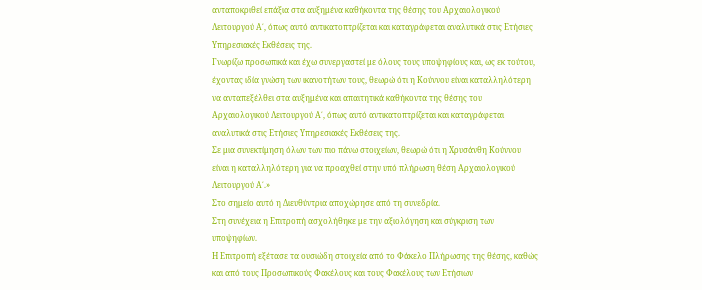ανταποκριθεί επάξια στα αυξημένα καθήκοντα της θέσης του Αρχαιολογικού Λειτουργού Α΄, όπως αυτό αντικατοπτρίζεται και καταγράφεται αναλυτικά στις Ετήσιες Υπηρεσιακές Εκθέσεις της.
Γνωρίζω προσωπικά και έχω συνεργαστεί με όλους τους υποψηφίους και, ως εκ τούτου, έχοντας ιδία γνώση των ικανοτήτων τους, θεωρώ ότι η Κούννου είναι καταλληλότερη να ανταπεξέλθει στα αυξημένα και απαιτητικά καθήκοντα της θέσης του Αρχαιολογικού Λειτουργού Α΄, όπως αυτό αντικατοπτρίζεται και καταγράφεται αναλυτικά στις Ετήσιες Υπηρεσιακές Εκθέσεις της.
Σε μια συνεκτίμηση όλων των πιο πάνω στοιχείων, θεωρώ ότι η Χρυσάνθη Κούννου είναι η καταλληλότερη για να προαχθεί στην υπό πλήρωση θέση Αρχαιολογικού Λειτουργού Α΄.»
Στο σημείο αυτό η Διευθύντρια αποχώρησε από τη συνεδρία.
Στη συνέχεια η Επιτροπή ασχολήθηκε με την αξιολόγηση και σύγκριση των υποψηφίων.
Η Επιτροπή εξέτασε τα ουσιώδη στοιχεία από το Φάκελο Πλήρωσης της θέσης, καθώς και από τους Προσωπικούς Φακέλους και τους Φακέλους των Ετήσιων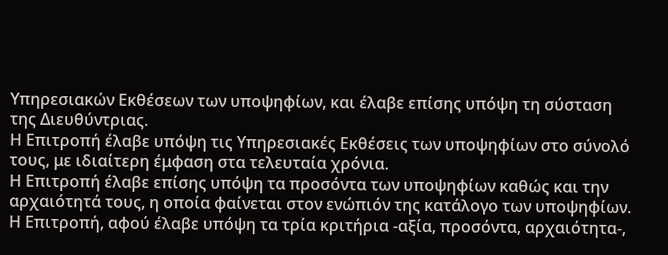Υπηρεσιακών Εκθέσεων των υποψηφίων, και έλαβε επίσης υπόψη τη σύσταση της Διευθύντριας.
Η Επιτροπή έλαβε υπόψη τις Υπηρεσιακές Εκθέσεις των υποψηφίων στο σύνολό τους, με ιδιαίτερη έμφαση στα τελευταία χρόνια.
Η Επιτροπή έλαβε επίσης υπόψη τα προσόντα των υποψηφίων καθώς και την αρχαιότητά τους, η οποία φαίνεται στον ενώπιόν της κατάλογο των υποψηφίων.
Η Επιτροπή, αφού έλαβε υπόψη τα τρία κριτήρια -αξία, προσόντα, αρχαιότητα-,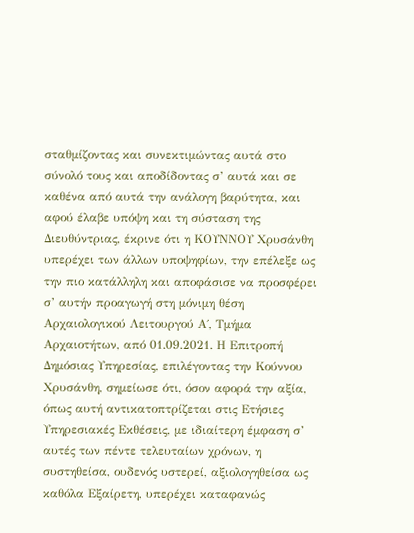σταθμίζοντας και συνεκτιμώντας αυτά στο σύνολό τους και αποδίδοντας σ’ αυτά και σε καθένα από αυτά την ανάλογη βαρύτητα, και αφού έλαβε υπόψη και τη σύσταση της Διευθύντριας, έκρινε ότι η ΚΟΥΝΝΟΥ Χρυσάνθη υπερέχει των άλλων υποψηφίων, την επέλεξε ως την πιο κατάλληλη και αποφάσισε να προσφέρει σ’ αυτήν προαγωγή στη μόνιμη θέση Αρχαιολογικού Λειτουργού Α΄, Τμήμα Αρχαιοτήτων, από 01.09.2021. Η Επιτροπή Δημόσιας Υπηρεσίας, επιλέγοντας την Κούννου Χρυσάνθη, σημείωσε ότι, όσον αφορά την αξία, όπως αυτή αντικατοπτρίζεται στις Ετήσιες Υπηρεσιακές Εκθέσεις, με ιδιαίτερη έμφαση σ’ αυτές των πέντε τελευταίων χρόνων, η συστηθείσα, ουδενός υστερεί, αξιολογηθείσα ως καθόλα Εξαίρετη, υπερέχει καταφανώς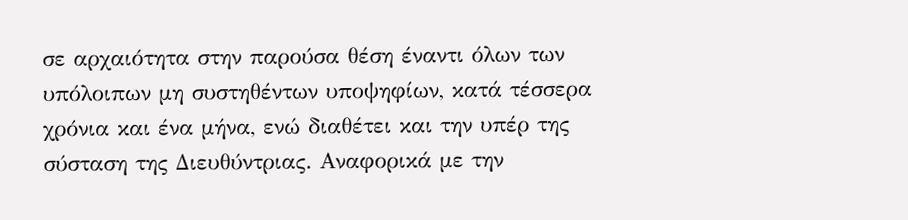σε αρχαιότητα στην παρούσα θέση έναντι όλων των υπόλοιπων μη συστηθέντων υποψηφίων, κατά τέσσερα χρόνια και ένα μήνα, ενώ διαθέτει και την υπέρ της σύσταση της Διευθύντριας. Αναφορικά με την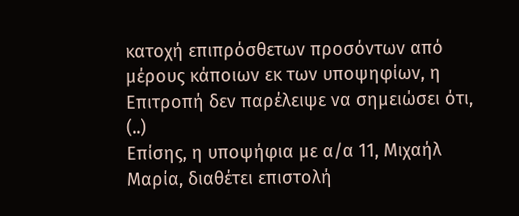κατοχή επιπρόσθετων προσόντων από μέρους κάποιων εκ των υποψηφίων, η Επιτροπή δεν παρέλειψε να σημειώσει ότι, (..)
Επίσης, η υποψήφια με α/α 11, Μιχαήλ Μαρία, διαθέτει επιστολή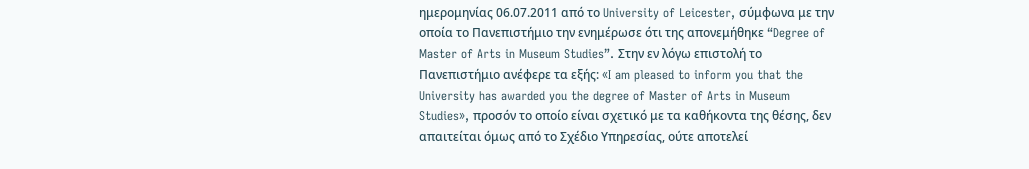ημερομηνίας 06.07.2011 από το University of Leicester, σύμφωνα με την οποία το Πανεπιστήμιο την ενημέρωσε ότι της απονεμήθηκε “Degree of Master of Arts in Museum Studies”. Στην εν λόγω επιστολή το Πανεπιστήμιο ανέφερε τα εξής: «I am pleased to inform you that the University has awarded you the degree of Master of Arts in Museum Studies», προσόν το οποίο είναι σχετικό με τα καθήκοντα της θέσης, δεν απαιτείται όμως από το Σχέδιο Υπηρεσίας, ούτε αποτελεί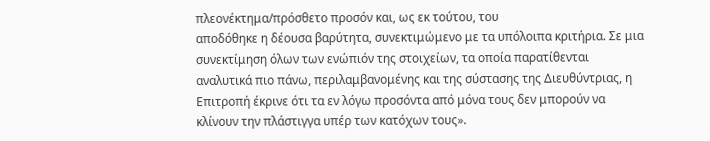πλεονέκτημα/πρόσθετο προσόν και, ως εκ τούτου, του
αποδόθηκε η δέουσα βαρύτητα, συνεκτιμώμενο με τα υπόλοιπα κριτήρια. Σε μια συνεκτίμηση όλων των ενώπιόν της στοιχείων, τα οποία παρατίθενται αναλυτικά πιο πάνω, περιλαμβανομένης και της σύστασης της Διευθύντριας, η Επιτροπή έκρινε ότι τα εν λόγω προσόντα από μόνα τους δεν μπορούν να κλίνουν την πλάστιγγα υπέρ των κατόχων τους».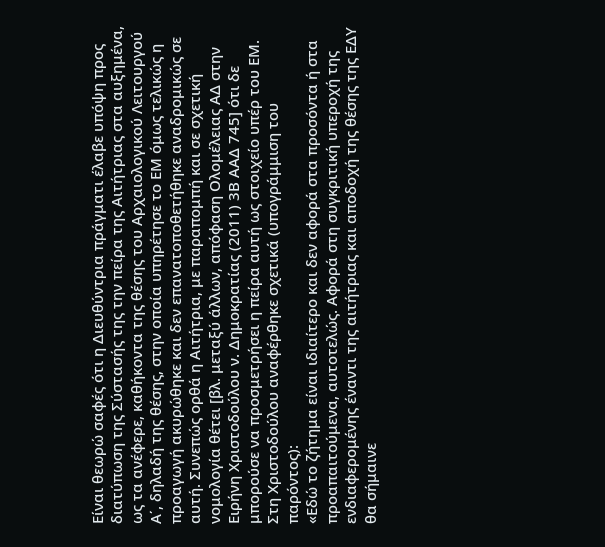Είναι θεωρώ σαφές ότι η Διευθύντρια πράγματι έλαβε υπόψη προς διατύπωση της Σύστασής της την πείρα της Αιτήτριας στα αυξημένα, ως τα ανέφερε, καθήκοντα της θέσης του Αρχαιολογικού Λειτουργού Α΄, δηλαδή της θέσης, στην οποία υπηρέτησε το ΕΜ όμως τελικώς η προαγωγή ακυρώθηκε και δεν επανατοποθετήθηκε αναδρομικώς σε αυτή. Συνεπώς ορθά η Αιτήτρια, με παραπομπή και σε σχετική νομολογία θέτει [βλ. μεταξύ άλλων, απόφαση Ολομέλειας ΑΔ στην Ειρήνη Χριστοδούλου ν. Δημοκρατίας (2011) 3Β ΑΑΔ 745] ότι δε μπορούσε να προσμετρήσει η πείρα αυτή ως στοιχείο υπέρ του ΕΜ. Στη Χριστοδούλου αναφέρθηκε σχετικά (υπογράμμιση του παρόντος):
«Εδώ το ζήτημα είναι ιδιαίτερο και δεν αφορά στα προσόντα ή στα προαπαιτούμενα, αυτοτελώς. Αφορά στη συγκριτική υπεροχή της ενδιαφερομένης έναντι της αιτήτριας και αποδοχή της θέσης της ΕΔΥ θα σήμαινε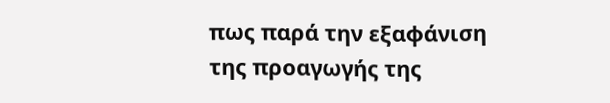πως παρά την εξαφάνιση της προαγωγής της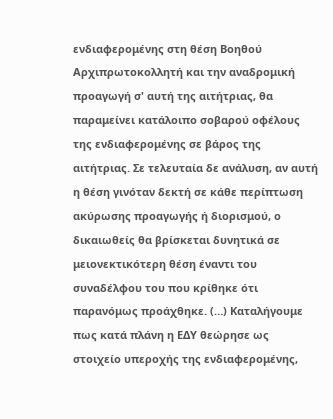ενδιαφερομένης στη θέση Βοηθού Αρχιπρωτοκολλητή και την αναδρομική προαγωγή σ' αυτή της αιτήτριας, θα παραμείνει κατάλοιπο σοβαρού οφέλους της ενδιαφερομένης σε βάρος της αιτήτριας. Σε τελευταία δε ανάλυση, αν αυτή η θέση γινόταν δεκτή σε κάθε περίπτωση ακύρωσης προαγωγής ή διορισμού, ο δικαιωθείς θα βρίσκεται δυνητικά σε μειονεκτικότερη θέση έναντι του συναδέλφου του που κρίθηκε ότι παρανόμως προάχθηκε. (…) Καταλήγουμε πως κατά πλάνη η ΕΔΥ θεώρησε ως στοιχείο υπεροχής της ενδιαφερομένης,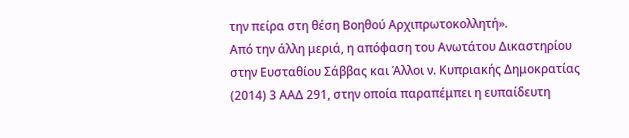την πείρα στη θέση Βοηθού Αρχιπρωτοκολλητή».
Από την άλλη μεριά, η απόφαση του Ανωτάτου Δικαστηρίου στην Ευσταθίου Σάββας και Άλλοι ν. Κυπριακής Δημοκρατίας (2014) 3 ΑΑΔ 291, στην οποία παραπέμπει η ευπαίδευτη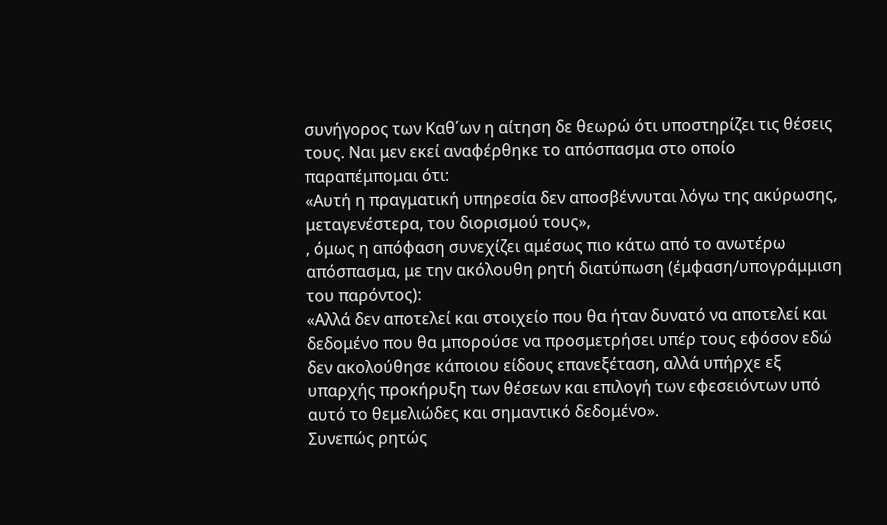συνήγορος των Καθ΄ων η αίτηση δε θεωρώ ότι υποστηρίζει τις θέσεις τους. Ναι μεν εκεί αναφέρθηκε το απόσπασμα στο οποίο παραπέμπομαι ότι:
«Αυτή η πραγματική υπηρεσία δεν αποσβέννυται λόγω της ακύρωσης, μεταγενέστερα, του διορισμού τους»,
, όμως η απόφαση συνεχίζει αμέσως πιο κάτω από το ανωτέρω απόσπασμα, με την ακόλουθη ρητή διατύπωση (έμφαση/υπογράμμιση του παρόντος):
«Αλλά δεν αποτελεί και στοιχείο που θα ήταν δυνατό να αποτελεί και δεδομένο που θα μπορούσε να προσμετρήσει υπέρ τους εφόσον εδώ δεν ακολούθησε κάποιου είδους επανεξέταση, αλλά υπήρχε εξ υπαρχής προκήρυξη των θέσεων και επιλογή των εφεσειόντων υπό αυτό το θεμελιώδες και σημαντικό δεδομένο».
Συνεπώς ρητώς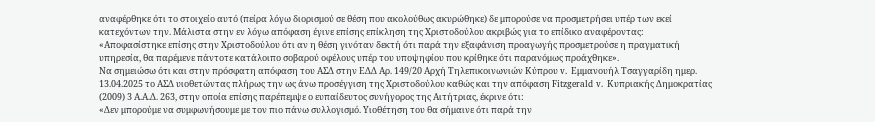αναφέρθηκε ότι το στοιχείο αυτό (πείρα λόγω διορισμού σε θέση που ακολούθως ακυρώθηκε) δε μπορούσε να προσμετρήσει υπέρ των εκεί κατεχόντων την. Μάλιστα στην εν λόγω απόφαση έγινε επίσης επίκληση της Χριστοδούλου ακριβώς για το επίδικο αναφέροντας:
«Αποφασίστηκε επίσης στην Χριστοδούλου ότι αν η θέση γινόταν δεκτή ότι παρά την εξαφάνιση προαγωγής προσμετρούσε η πραγματική υπηρεσία, θα παρέμενε πάντοτε κατάλοιπο σοβαρού οφέλους υπέρ του υποψηφίου που κρίθηκε ότι παρανόμως προάχθηκε».
Να σημειώσω ότι και στην πρόσφατη απόφαση του ΑΣΔ στην ΕΔΔ Αρ. 149/20 Αρχή Τηλεπικοινωνιών Κύπρου v. Εμμανουήλ Τσαγγαρίδη ημερ. 13.04.2025 το ΑΣΔ υιοθετώντας πλήρως την ως άνω προσέγγιση της Χριστοδούλου καθώς και την απόφαση Fitzgerald v. Κυπριακής Δημοκρατίας (2009) 3 Α.Α.Δ. 263, στην οποία επίσης παρέπεμψε ο ευπαίδευτος συνήγορος της Αιτήτριας, έκρινε ότι:
«Δεν μπορούμε να συμφωνήσουμε με τον πιο πάνω συλλογισμό. Υιοθέτηση του θα σήμαινε ότι παρά την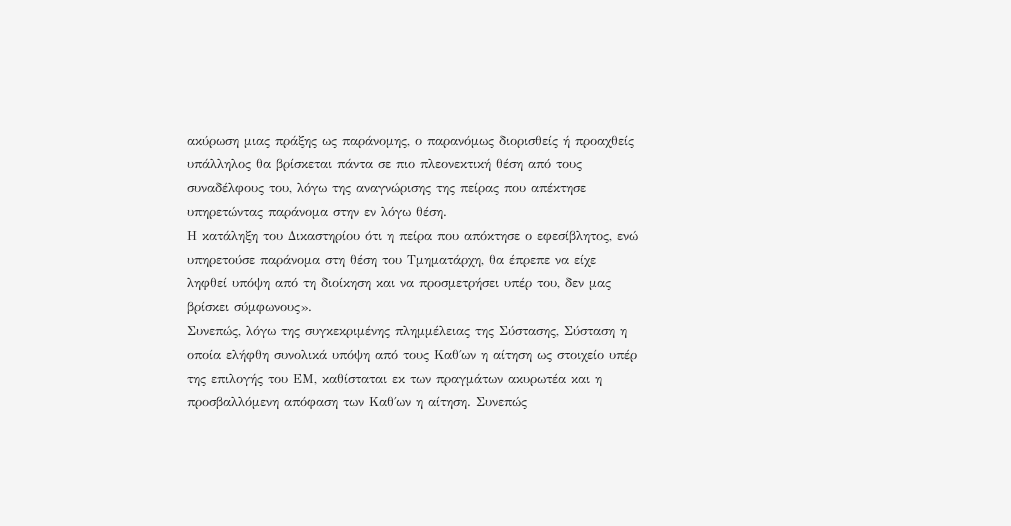ακύρωση μιας πράξης ως παράνομης, ο παρανόμως διορισθείς ή προαχθείς υπάλληλος θα βρίσκεται πάντα σε πιο πλεονεκτική θέση από τους συναδέλφους του, λόγω της αναγνώρισης της πείρας που απέκτησε υπηρετώντας παράνομα στην εν λόγω θέση.
Η κατάληξη του Δικαστηρίου ότι η πείρα που απόκτησε ο εφεσίβλητος, ενώ υπηρετούσε παράνομα στη θέση του Τμηματάρχη, θα έπρεπε να είχε ληφθεί υπόψη από τη διοίκηση και να προσμετρήσει υπέρ του, δεν μας βρίσκει σύμφωνους».
Συνεπώς, λόγω της συγκεκριμένης πλημμέλειας της Σύστασης, Σύσταση η οποία ελήφθη συνολικά υπόψη από τους Καθ΄ων η αίτηση ως στοιχείο υπέρ της επιλογής του ΕΜ, καθίσταται εκ των πραγμάτων ακυρωτέα και η προσβαλλόμενη απόφαση των Καθ΄ων η αίτηση. Συνεπώς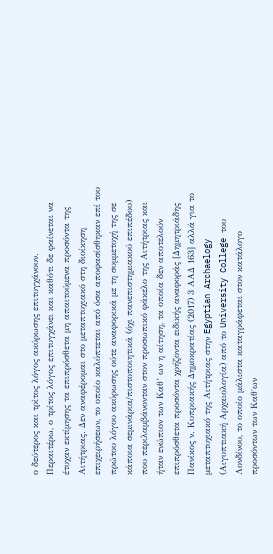ο δεύτερος και τρίτος λόγος ακύρωσης επιτυγχάνουν.
Περαιτέρω, ο τρίτος λόγος επιτυγχάνει και καθότι δε φαίνεται να έτυχαν εκτίμησης τα επιπρόσθετα μη απαιτούμενα προσόντα της Αιτήτριας. Δεν αναφέρομαι στο μεταπτυχιακό στη διοίκηση επιχειρήσεων, το οποίο καλύπτεται από όσα αποφασίσθηκαν επί του πρώτου λόγου ακύρωσης ούτε αναφορικά με τη συμμετοχή της σε κάποια σεμινάρια/πιστοποιητικά (όχι πανεπιστημιακού επιπέδου) που περιλαμβάνονταν στον προσωπικό φάκελο της Αιτήτριας και ήταν ενώπιον των Καθ’ ων η αίτηση, τα οποία δεν αποτελούν επιπρόσθετα προσόντα χρήζοντα ειδικής αναφοράς [Δημητριάδης Πανίκος ν. Kυπριακής Δημοκρατίας (2017) 3 ΑΑΔ 163] αλλά για το μεταπτυχιακό της Αιτήτριας στην Egyptian Archaelogy (Αιγυπτιακή Αρχαιολογία) από το University College του Λονδίνου, το οποίο μάλιστα καταγράφεται στον κατάλογο προσόντων των Καθ΄ων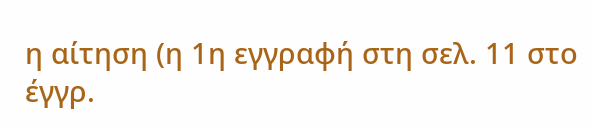η αίτηση (η 1η εγγραφή στη σελ. 11 στο έγγρ.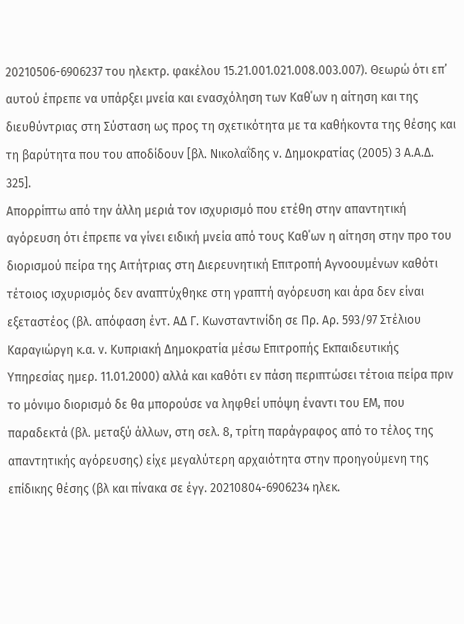20210506-6906237 του ηλεκτρ. φακέλου 15.21.001.021.008.003.007). Θεωρώ ότι επ’ αυτού έπρεπε να υπάρξει μνεία και ενασχόληση των Καθ΄ων η αίτηση και της διευθύντριας στη Σύσταση ως προς τη σχετικότητα με τα καθήκοντα της θέσης και τη βαρύτητα που του αποδίδουν [βλ. Νικολαΐδης ν. Δημοκρατίας (2005) 3 Α.Α.Δ. 325].
Απορρίπτω από την άλλη μεριά τον ισχυρισμό που ετέθη στην απαντητική αγόρευση ότι έπρεπε να γίνει ειδική μνεία από τους Καθ΄ων η αίτηση στην προ του διορισμού πείρα της Αιτήτριας στη Διερευνητική Επιτροπή Αγνοουμένων καθότι τέτοιος ισχυρισμός δεν αναπτύχθηκε στη γραπτή αγόρευση και άρα δεν είναι εξεταστέος (βλ. απόφαση έντ. ΑΔ Γ. Κωνσταντινίδη σε Πρ. Αρ. 593/97 Στέλιου Καραγιώργη κ.α. ν. Κυπριακή Δημοκρατία μέσω Επιτροπής Εκπαιδευτικής Υπηρεσίας ημερ. 11.01.2000) αλλά και καθότι εν πάση περιπτώσει τέτοια πείρα πριν το μόνιμο διορισμό δε θα μπορούσε να ληφθεί υπόψη έναντι του ΕΜ, που παραδεκτά (βλ. μεταξύ άλλων, στη σελ. 8, τρίτη παράγραφος από το τέλος της απαντητικής αγόρευσης) είχε μεγαλύτερη αρχαιότητα στην προηγούμενη της επίδικης θέσης (βλ και πίνακα σε έγγ. 20210804-6906234 ηλεκ.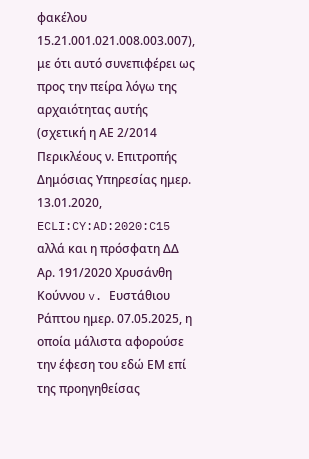φακέλου 15.21.001.021.008.003.007), με ότι αυτό συνεπιφέρει ως προς την πείρα λόγω της αρχαιότητας αυτής (σχετική η ΑΕ 2/2014 Περικλέους ν. Επιτροπής Δημόσιας Υπηρεσίας ημερ. 13.01.2020, ECLI:CY:AD:2020:C15 αλλά και η πρόσφατη ΔΔ Αρ. 191/2020 Χρυσάνθη Κούννου v. Ευστάθιου Ράπτου ημερ. 07.05.2025, η οποία μάλιστα αφορούσε την έφεση του εδώ ΕΜ επί της προηγηθείσας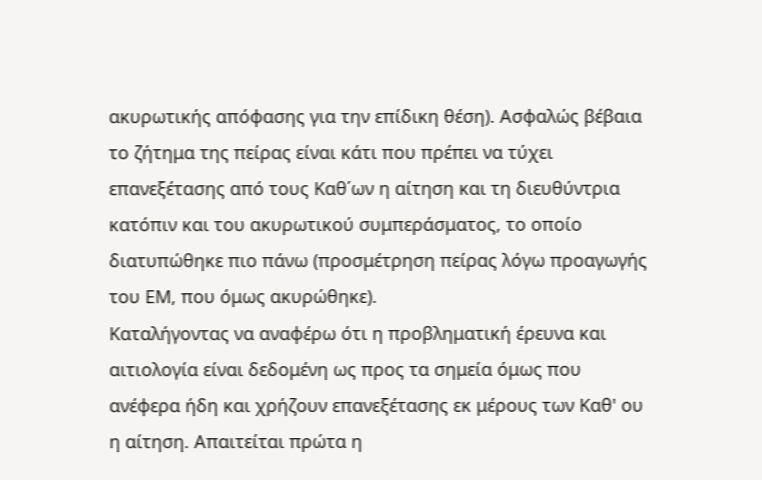ακυρωτικής απόφασης για την επίδικη θέση). Ασφαλώς βέβαια το ζήτημα της πείρας είναι κάτι που πρέπει να τύχει επανεξέτασης από τους Καθ΄ων η αίτηση και τη διευθύντρια κατόπιν και του ακυρωτικού συμπεράσματος, το οποίο διατυπώθηκε πιο πάνω (προσμέτρηση πείρας λόγω προαγωγής του ΕΜ, που όμως ακυρώθηκε).
Καταλήγοντας να αναφέρω ότι η προβληματική έρευνα και αιτιολογία είναι δεδομένη ως προς τα σημεία όμως που ανέφερα ήδη και χρήζουν επανεξέτασης εκ μέρους των Καθ' ου η αίτηση. Απαιτείται πρώτα η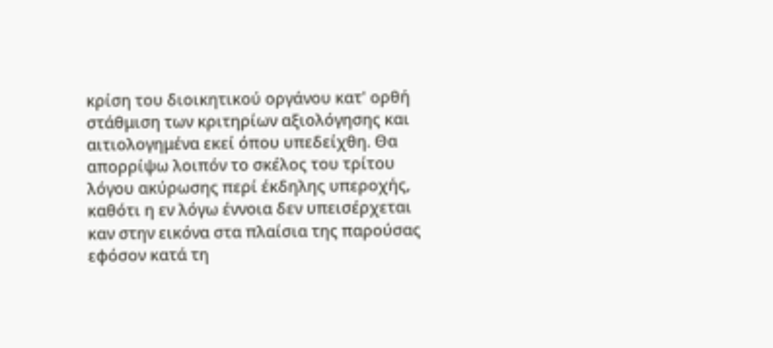κρίση του διοικητικού οργάνου κατ' ορθή στάθμιση των κριτηρίων αξιολόγησης και αιτιολογημένα εκεί όπου υπεδείχθη. Θα απορρίψω λοιπόν το σκέλος του τρίτου λόγου ακύρωσης περί έκδηλης υπεροχής, καθότι η εν λόγω έννοια δεν υπεισέρχεται καν στην εικόνα στα πλαίσια της παρούσας εφόσον κατά τη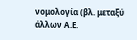νομολογία (βλ. μεταξύ άλλων Α.Ε.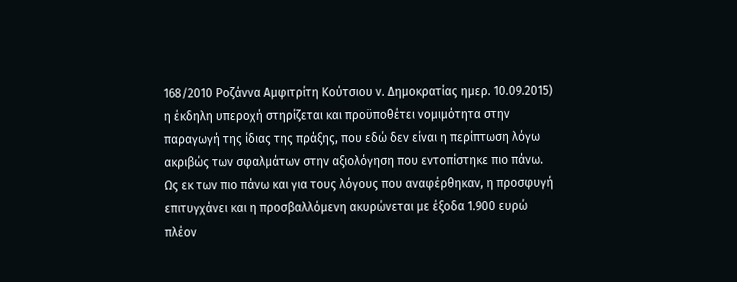168/2010 Ροζάννα Αμφιτρίτη Κούτσιου ν. Δημοκρατίας ημερ. 10.09.2015) η έκδηλη υπεροχή στηρίζεται και προϋποθέτει νομιμότητα στην παραγωγή της ίδιας της πράξης, που εδώ δεν είναι η περίπτωση λόγω ακριβώς των σφαλμάτων στην αξιολόγηση που εντοπίστηκε πιο πάνω.
Ως εκ των πιο πάνω και για τους λόγους που αναφέρθηκαν, η προσφυγή επιτυγχάνει και η προσβαλλόμενη ακυρώνεται με έξοδα 1.900 ευρώ πλέον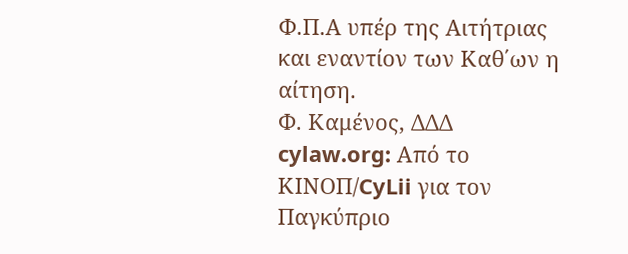Φ.Π.Α υπέρ της Αιτήτριας και εναντίον των Καθ΄ων η αίτηση.
Φ. Καμένος, ΔΔΔ
cylaw.org: Από το ΚΙΝOΠ/CyLii για τον Παγκύπριο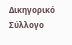Δικηγορικό Σύλλογο